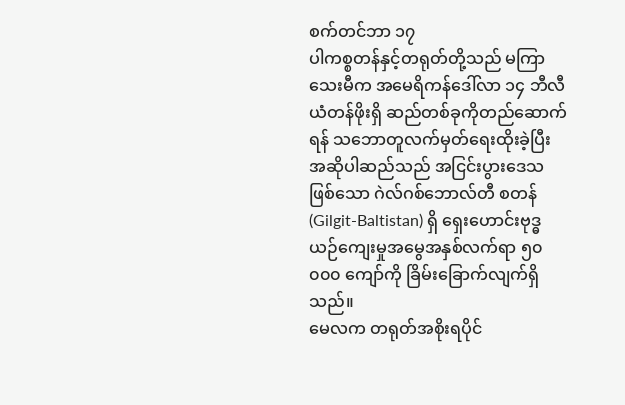စက်တင်ဘာ ၁၇
ပါကစ္စတန်နှင့်တရုတ်တို့သည် မကြာသေးမီက အမေရိကန်ဒေါ်လာ ၁၄ ဘီလီယံတန်ဖိုးရှိ ဆည်တစ်ခုကိုတည်ဆောက်ရန် သဘောတူလက်မှတ်ရေးထိုးခဲ့ပြီး အဆိုပါဆည်သည် အငြင်းပွားဒေသဖြစ်သော ဂဲလ်ဂစ်ဘောလ်တီ စတန် (Gilgit-Baltistan) ရှိ ရှေးဟောင်းဗုဒ္ဓယဉ်ကျေးမှုအမွေအနှစ်လက်ရာ ၅၀ ၀၀၀ ကျော်ကို ခြိမ်းခြောက်လျက်ရှိသည်။
မေလက တရုတ်အစိုးရပိုင်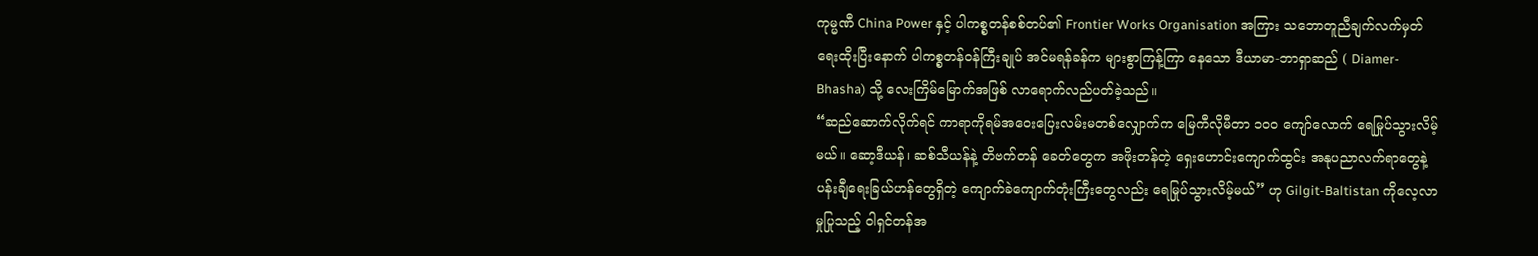ကုမ္မဏီ China Power နှင့် ပါကစ္စတန်စစ်တပ်၏ Frontier Works Organisation အကြား သဘောတူညီချက်လက်မှတ်ရေးထိုးပြီးနောက် ပါကစ္စတန်ဝန်ကြီးချုပ် အင်မရန်ခန်က များစွာကြန့်ကြာ နေသော ဒီယာမာ-ဘာရှာဆည် ( Diamer-Bhasha) သို့ လေးကြိမ်မြောက်အဖြစ် လာရောက်လည်ပတ်ခဲ့သည်။
“ဆည်ဆောက်လိုက်ရင် ကာရာကိုရမ်အဝေးပြေးလမ်းမတစ်လျှောက်က မြေကီလိုမီတာ ၁၀၀ ကျော်လောက် ရေမြုပ်သွားလိမ့်မယ်။ ဆော့ဒီယန်၊ ဆစ်သီယန်နဲ့ တိဗက်တန် ခေတ်တွေက အဖိုးတန်တဲ့ ရှေးဟောင်းကျောက်ထွင်း အနုပညာလက်ရာတွေနဲ့ပန်းချီရေးခြယ်ဟန်တွေရှိတဲ့ ကျောက်ခဲကျောက်တုံးကြီးတွေလည်း ရေမြုပ်သွားလိမ့်မယ်” ဟု Gilgit-Baltistan ကိုလေ့လာမှုပြုသည့် ဝါရှင်တန်အ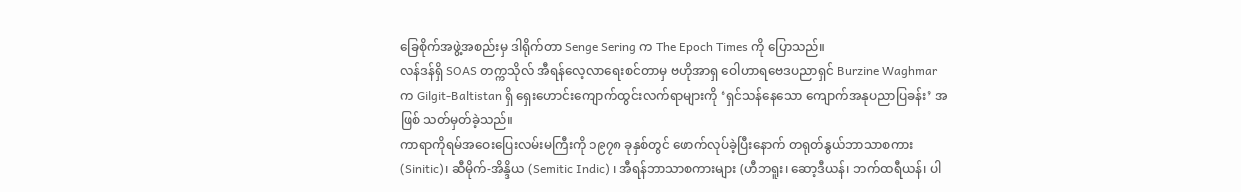ခြေစိုက်အဖွဲ့အစည်းမှ ဒါရိုက်တာ Senge Sering က The Epoch Times ကို ပြောသည်။
လန်ဒန်ရှိ SOAS တက္ကသိုလ် အီရန်လေ့လာရေးစင်တာမှ ဗဟိုအာရှ ဝေါဟာရဗေဒပညာရှင် Burzine Waghmar က Gilgit-Baltistan ရှိ ရှေးဟောင်းကျောက်ထွင်းလက်ရာများကို ‘ရှင်သန်နေသော ကျောက်အနုပညာပြခန်း’ အဖြစ် သတ်မှတ်ခဲ့သည်။
ကာရာကိုရမ်အဝေးပြေးလမ်းမကြီးကို ၁၉၇၈ ခုနှစ်တွင် ဖောက်လုပ်ခဲ့ပြီးနောက် တရုတ်နွယ်ဘာသာစကား (Sinitic)၊ ဆီမိုက်-အိန္ဒိယ (Semitic Indic) ၊ အီရန်ဘာသာစကားများ (ဟီဘရူး၊ ဆော့ဒီယန်၊ ဘက်ထရီယန်၊ ပါ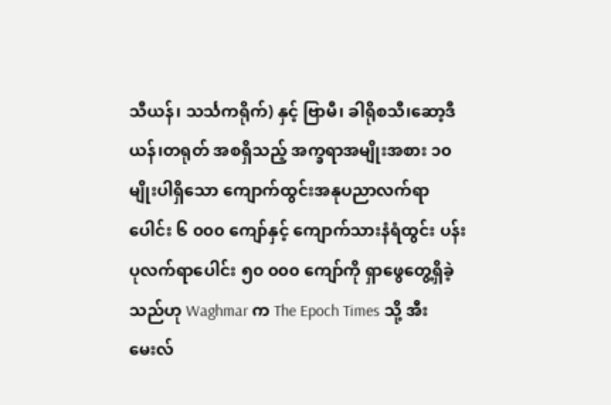သီယန်၊ သင်္သကရိုက်) နှင့် ဗြာမီ၊ ခါရိုစသီ၊ဆော့ဒီယန်၊တရုတ် အစရှိသည့် အက္ခရာအမျိုးအစား ၁၀ မျိုးပါရှိသော ကျောက်ထွင်းအနုပညာလက်ရာပေါင်း ၆ ၀၀၀ ကျော်နှင့် ကျောက်သားနံရံထွင်း ပန်းပုလက်ရာပေါင်း ၅၀ ၀၀၀ ကျော်ကို ရှာဖွေတွေ့ရှိခဲ့သည်ဟု Waghmar က The Epoch Times သို့ အီးမေးလ်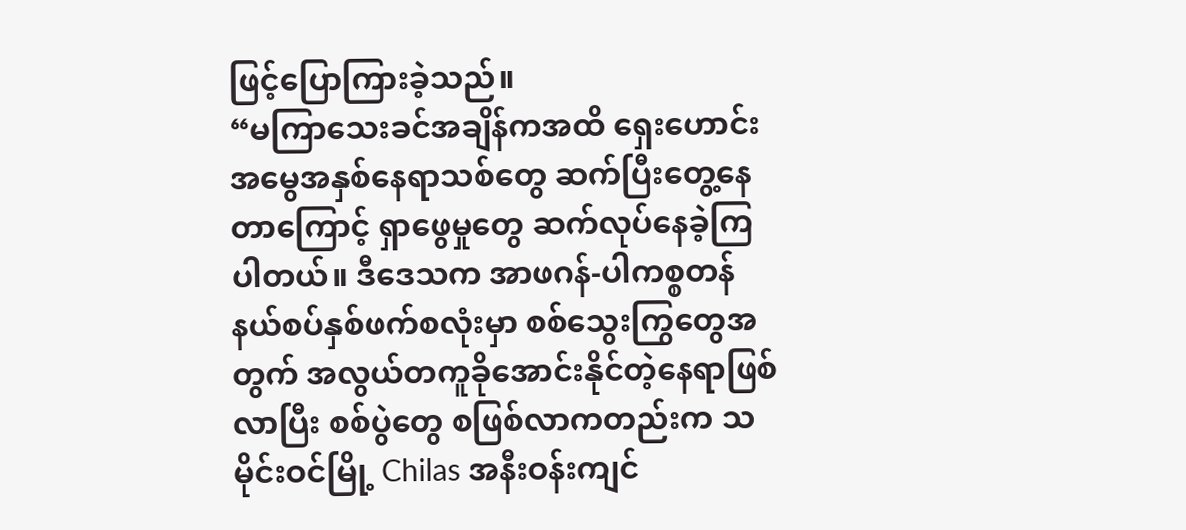ဖြင့်ပြောကြားခဲ့သည်။
“မကြာသေးခင်အချိန်ကအထိ ရှေးဟောင်းအမွေအနှစ်နေရာသစ်တွေ ဆက်ပြီးတွေ့နေတာကြောင့် ရှာဖွေမှုတွေ ဆက်လုပ်နေခဲ့ကြပါတယ်။ ဒီဒေသက အာဖဂန်-ပါကစ္စတန်နယ်စပ်နှစ်ဖက်စလုံးမှာ စစ်သွေးကြွတွေအတွက် အလွယ်တကူခိုအောင်းနိုင်တဲ့နေရာဖြစ်လာပြီး စစ်ပွဲတွေ စဖြစ်လာကတည်းက သမိုင်းဝင်မြို့ Chilas အနီးဝန်းကျင်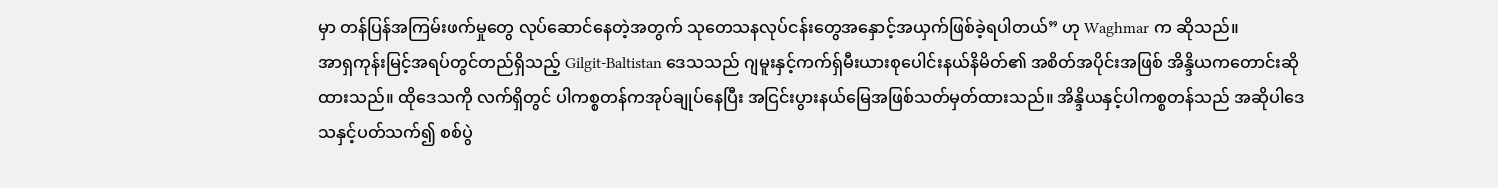မှာ တန်ပြန်အကြမ်းဖက်မှုတွေ လုပ်ဆောင်နေတဲ့အတွက် သုတေသနလုပ်ငန်းတွေအနှောင့်အယှက်ဖြစ်ခဲ့ရပါတယ်” ဟု Waghmar က ဆိုသည်။
အာရှကုန်းမြင့်အရပ်တွင်တည်ရှိသည့် Gilgit-Baltistan ဒေသသည် ဂျမူးနှင့်ကက်ရှ်မီးယားစုပေါင်းနယ်နိမိတ်၏ အစိတ်အပိုင်းအဖြစ် အိန္ဒိယကတောင်းဆိုထားသည်။ ထိုဒေသကို လက်ရှိတွင် ပါကစ္စတန်ကအုပ်ချုပ်နေပြီး အငြင်းပွားနယ်မြေအဖြစ်သတ်မှတ်ထားသည်။ အိန္ဒိယနှင့်ပါကစ္စတန်သည် အဆိုပါဒေသနှင့်ပတ်သက်၍ စစ်ပွဲ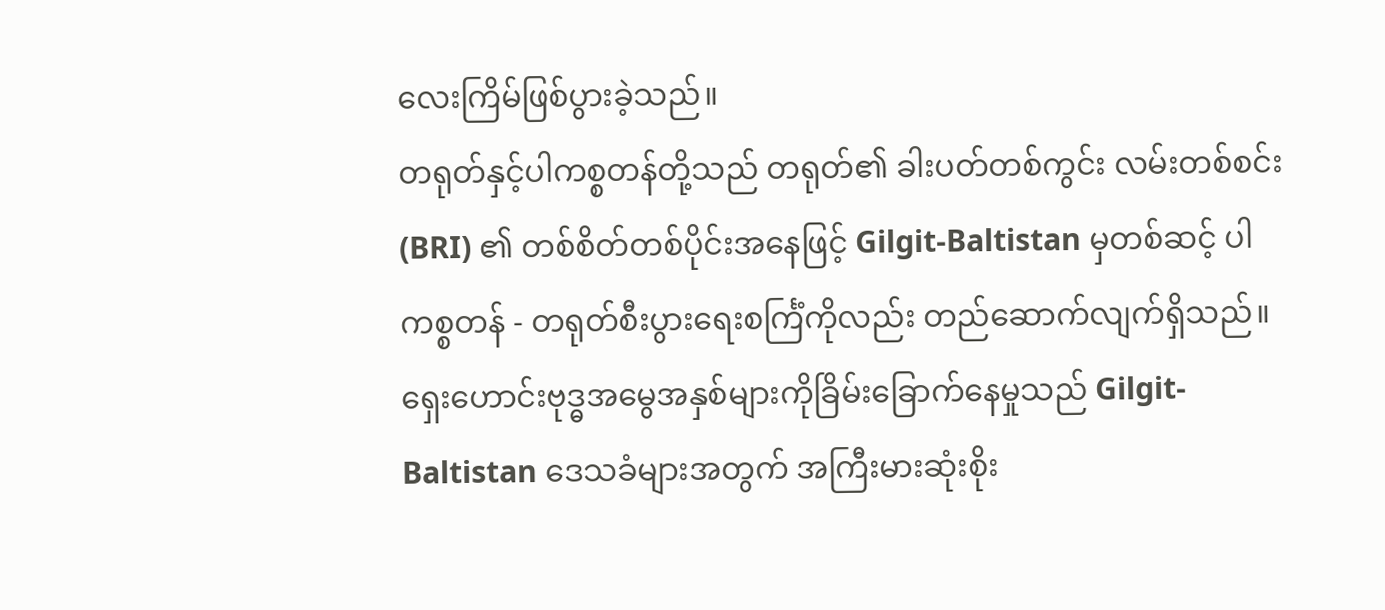လေးကြိမ်ဖြစ်ပွားခဲ့သည်။
တရုတ်နှင့်ပါကစ္စတန်တို့သည် တရုတ်၏ ခါးပတ်တစ်ကွင်း လမ်းတစ်စင်း (BRI) ၏ တစ်စိတ်တစ်ပိုင်းအနေဖြင့် Gilgit-Baltistan မှတစ်ဆင့် ပါကစ္စတန် - တရုတ်စီးပွားရေးစင်္ကြံကိုလည်း တည်ဆောက်လျက်ရှိသည်။
ရှေးဟောင်းဗုဒ္ဓအမွေအနှစ်များကိုခြိမ်းခြောက်နေမှုသည် Gilgit-Baltistan ဒေသခံများအတွက် အကြီးမားဆုံးစိုး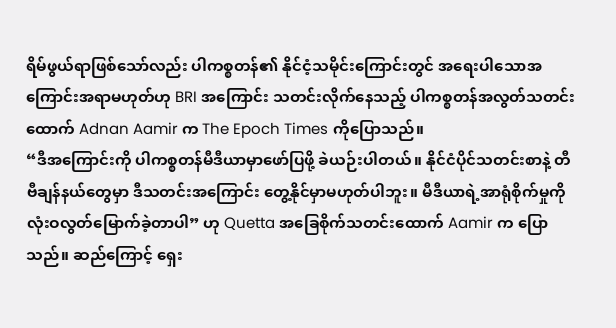ရိမ်ဖွယ်ရာဖြစ်သော်လည်း ပါကစ္စတန်၏ နိုင်ငံ့သမိုင်းကြောင်းတွင် အရေးပါသောအကြောင်းအရာမဟုတ်ဟု BRI အကြောင်း သတင်းလိုက်နေသည့် ပါကစ္စတန်အလွတ်သတင်းထောက် Adnan Aamir က The Epoch Times ကိုပြောသည်။
“ဒီအကြောင်းကို ပါကစ္စတန်မီဒီယာမှာဖော်ပြဖို့ ခဲယဉ်းပါတယ်။ နိုင်ငံပိုင်သတင်းစာနဲ့ တီဗီချန်နယ်တွေမှာ ဒီသတင်းအကြောင်း တွေ့နိုင်မှာမဟုတ်ပါဘူး။ မီဒီယာရဲ့အာရုံစိုက်မှုကို လုံးဝလွတ်မြောက်ခဲ့တာပါ” ဟု Quetta အခြေစိုက်သတင်းထောက် Aamir က ပြောသည်။ ဆည်ကြောင့် ရှေး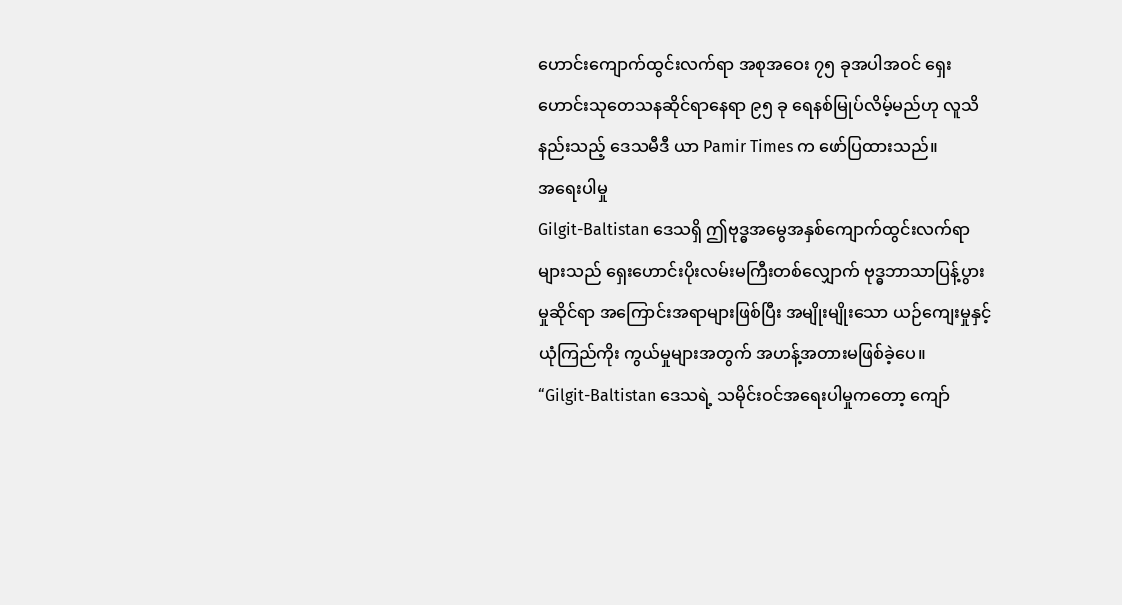ဟောင်းကျောက်ထွင်းလက်ရာ အစုအဝေး ၇၅ ခုအပါအဝင် ရှေးဟောင်းသုတေသနဆိုင်ရာနေရာ ၉၅ ခု ရေနစ်မြုပ်လိမ့်မည်ဟု လူသိနည်းသည့် ဒေသမီဒီ ယာ Pamir Times က ဖော်ပြထားသည်။
အရေးပါမှု
Gilgit-Baltistan ဒေသရှိ ဤဗုဒ္ဓအမွေအနှစ်ကျောက်ထွင်းလက်ရာများသည် ရှေးဟောင်းပိုးလမ်းမကြီးတစ်လျှောက် ဗုဒ္ဓဘာသာပြန့်ပွားမှုဆိုင်ရာ အကြောင်းအရာများဖြစ်ပြီး အမျိုးမျိုးသော ယဉ်ကျေးမှုနှင့်ယုံကြည်ကိုး ကွယ်မှုများအတွက် အဟန့်အတားမဖြစ်ခဲ့ပေ။
“Gilgit-Baltistan ဒေသရဲ့ သမိုင်းဝင်အရေးပါမှုကတော့ ကျော်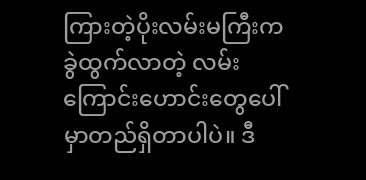ကြားတဲ့ပိုးလမ်းမကြီးက ခွဲထွက်လာတဲ့ လမ်းကြောင်းဟောင်းတွေပေါ်မှာတည်ရှိတာပါပဲ။ ဒီ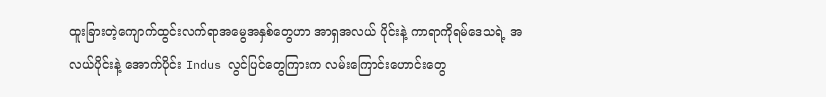ထူးခြားတဲ့ကျောက်ထွင်းလက်ရာအမွေအနှစ်တွေဟာ အာရှအလယ် ပိုင်းနဲ့ ကာရာကိုရမ်ဒေသရဲ့ အလယ်ပိုင်းနဲ့ အောက်ပိုင်း Indus လွင်ပြင်တွေကြားက လမ်းကြောင်းဟောင်းတွေ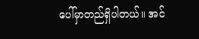ပေါ်မှာတည်ရှိပါတယ်။ အင်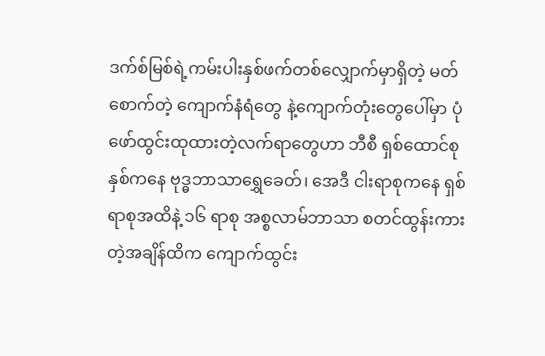ဒက်စ်မြစ်ရဲ့ကမ်းပါးနှစ်ဖက်တစ်လျှောက်မှာရှိတဲ့ မတ်စောက်တဲ့ ကျောက်နံရံတွေ နဲ့ကျောက်တုံးတွေပေါ်မှာ ပုံဖော်ထွင်းထုထားတဲ့လက်ရာတွေဟာ ဘီစီ ရှစ်ထောင်စုနှစ်ကနေ ဗုဒ္ဓဘာသာရွှေခေတ်၊ အေဒီ ငါးရာစုကနေ ရှစ်ရာစုအထိနဲ့ ၁၆ ရာစု အစ္စလာမ်ဘာသာ စတင်ထွန်းကားတဲ့အချိန်ထိက ကျောက်ထွင်း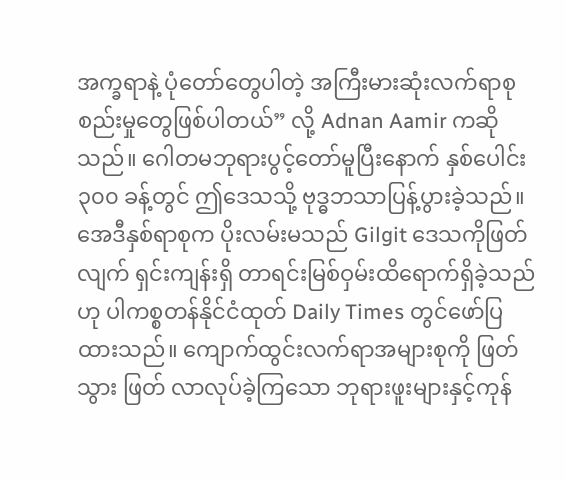အက္ခရာနဲ့ ပုံတော်တွေပါတဲ့ အကြီးမားဆုံးလက်ရာစုစည်းမှုတွေဖြစ်ပါတယ်” လို့ Adnan Aamir ကဆိုသည်။ ဂေါတမဘုရားပွင့်တော်မူပြီးနောက် နှစ်ပေါင်း ၃၀၀ ခန့်တွင် ဤဒေသသို့ ဗုဒ္ဓဘသာပြန့်ပွားခဲ့သည်။
အေဒီနှစ်ရာစုက ပိုးလမ်းမသည် Gilgit ဒေသကိုဖြတ်လျက် ရှင်းကျန်းရှိ တာရင်းမြစ်ဝှမ်းထိရောက်ရှိခဲ့သည်ဟု ပါကစ္စတန်နိုင်ငံထုတ် Daily Times တွင်ဖော်ပြထားသည်။ ကျောက်ထွင်းလက်ရာအများစုကို ဖြတ်သွား ဖြတ် လာလုပ်ခဲ့ကြသော ဘုရားဖူးများနှင့်ကုန်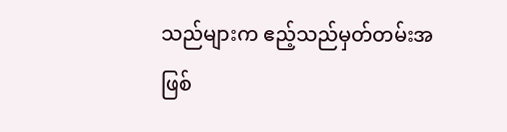သည်များက ဧည့်သည်မှတ်တမ်းအဖြစ်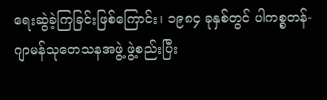ရေးဆွဲခဲ့ကြခြင်းဖြစ်ကြောင်း၊ ၁၉၈၄ ခုနှစ်တွင် ပါကစ္စတန်-ဂျာမန်သုတေသနအဖွဲ့ ဖွဲ့စည်းပြီး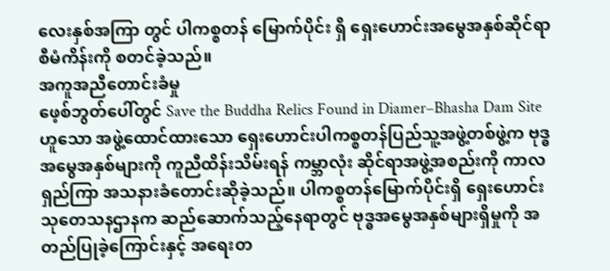လေးနှစ်အကြာ တွင် ပါကစ္စတန် မြောက်ပိုင်း ရှိ ရှေးဟောင်းအမွေအနှစ်ဆိုင်ရာစီမံကိန်းကို စတင်ခဲ့သည်။
အကူအညီတောင်းခံမှု
ဖေ့စ်ဘွတ်ပေါ်တွင် Save the Buddha Relics Found in Diamer–Bhasha Dam Site ဟူသော အဖွဲ့ထောင်ထားသော ရှေးဟောင်းပါကစ္စတန်ပြည်သူ့အဖွဲ့တစ်ဖွဲ့က ဗုဒ္ဓအမွေအနှစ်များကို ကူညီထိန်းသိမ်းရန် ကမ္ဘာလုံး ဆိုင်ရာအဖွဲ့အစည်းကို ကာလရှည်ကြာ အသနားခံတောင်းဆိုခဲ့သည်။ ပါကစ္စတန်မြောက်ပိုင်းရှိ ရှေးဟောင်းသုတေသနဌာနက ဆည်ဆောက်သည့်နေရာတွင် ဗုဒ္ဓအမွေအနှစ်များရှိမှုကို အတည်ပြုခဲ့ကြောင်းနှင့် အရေးတ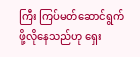ကြီး ကြပ်မတ်ဆောင်ရွက်ဖို့လိုနေသည်ဟု ရှေး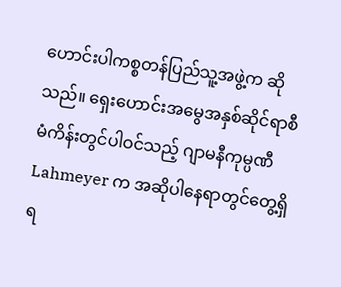ဟောင်းပါကစ္စတန်ပြည်သူ့အဖွဲ့က ဆိုသည်။ ရှေးဟောင်းအမွေအနှစ်ဆိုင်ရာစီမံကိန်းတွင်ပါဝင်သည့် ဂျာမနီကုမ္ပဏီ Lahmeyer က အဆိုပါနေရာတွင်တွေ့ရှိရ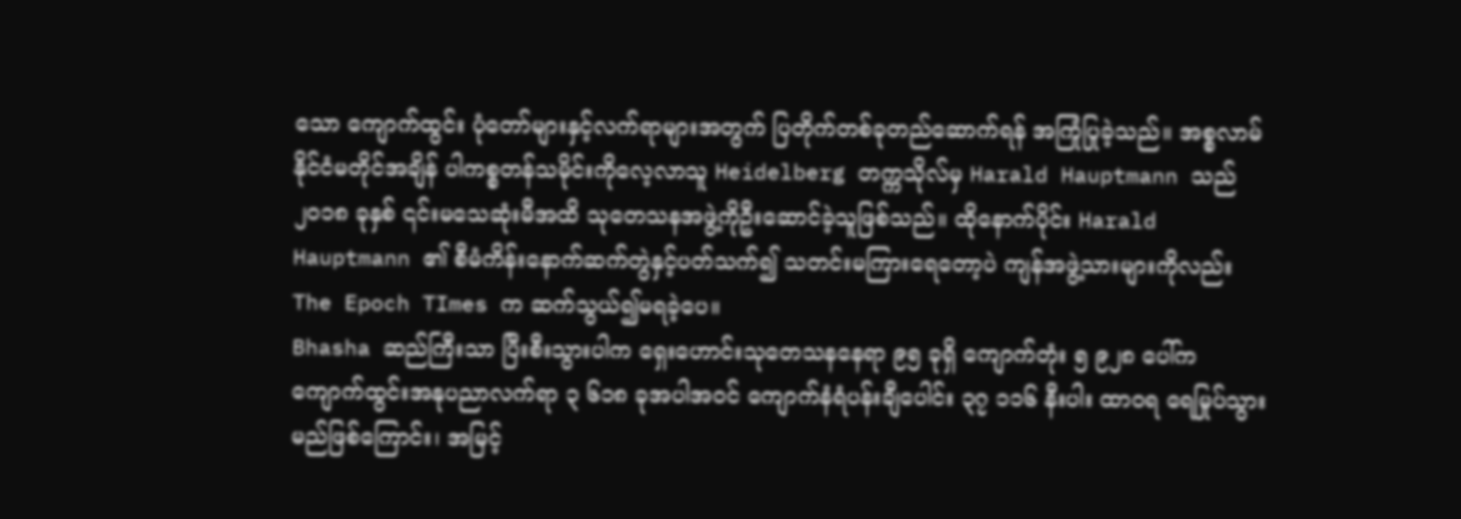သော ကျောက်ထွင်း ပုံတော်များနှင့်လက်ရာများအတွက် ပြတိုက်တစ်ခုတည်ဆောက်ရန် အကြုံပြုခဲ့သည်။ အစ္စလာမ်နိုင်ငံမတိုင်အချိန် ပါကစ္စတန်သမိုင်းကိုလေ့လာသူ Heidelberg တက္ကသိုလ်မှ Harald Hauptmann သည် ၂၀၁၈ ခုနှစ် ၎င်းမသေဆုံးမီအထိ သုတေသနအဖွဲ့ကိုဦးဆောင်ခဲ့သူဖြစ်သည်။ ထိုနောက်ပိုင်း Harald Hauptmann ၏ စီမံကိန်းနောက်ဆက်တွဲနှင့်ပတ်သက်၍ သတင်းမကြားရေတော့ပဲ ကျန်အဖွဲ့သားများကိုလည်း The Epoch TImes က ဆက်သွယ်၍မရခဲ့ပေ။
Bhasha ဆည်ကြီးသာ ပြီးစီးသွားပါက ရှေးဟောင်းသုတေသနနေရာ ၉၅ ခုရှိ ကျောက်တုံး ၅ ၉၂၈ ပေါ်က ကျောက်ထွင်းအနုပညာလက်ရာ ၃ ၆၁၈ ခုအပါအဝင် ကျောက်နံရံပန်းချီပေါင်း ၃၇ ၁၁၆ နီးပါး ထာဝရ ရေမြုပ်သွား မည်ဖြစ်ကြောင်း၊ အမြင့်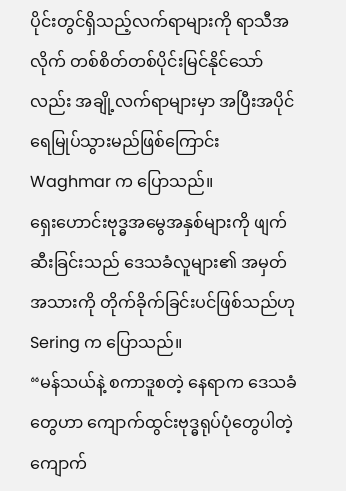ပိုင်းတွင်ရှိသည့်လက်ရာများကို ရာသီအလိုက် တစ်စိတ်တစ်ပိုင်းမြင်နိုင်သော်လည်း အချို့လက်ရာများမှာ အပြီးအပိုင် ရေမြုပ်သွားမည်ဖြစ်ကြောင်း Waghmar က ပြောသည်။
ရှေးဟောင်းဗုဒ္ဓအမွေအနှစ်များကို ဖျက်ဆီးခြင်းသည် ဒေသခံလူများ၏ အမှတ်အသားကို တိုက်ခိုက်ခြင်းပင်ဖြစ်သည်ဟု Sering က ပြောသည်။
“မန်သယ်နဲ့ စကာဒူစတဲ့ နေရာက ဒေသခံတွေဟာ ကျောက်ထွင်းဗုဒ္ဓရုပ်ပုံတွေပါတဲ့ ကျောက်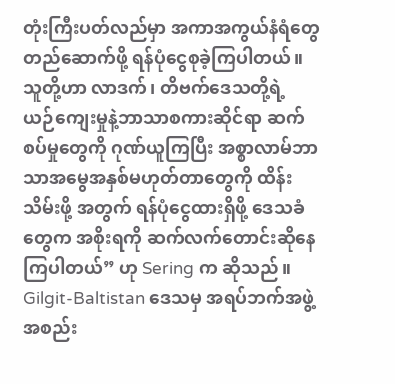တုံးကြီးပတ်လည်မှာ အကာအကွယ်နံရံတွေတည်ဆောက်ဖို့ ရန်ပုံငွေစုခဲ့ကြပါတယ်။ သူတို့ဟာ လာဒက်၊ တိဗက်ဒေသတို့ရဲ့ ယဉ်ကျေးမှုနဲ့ဘာသာစကားဆိုင်ရာ ဆက်စပ်မှုတွေကို ဂုဏ်ယူကြပြီး အစ္စာလာမ်ဘာသာအမွေအနှစ်မဟုတ်တာတွေကို ထိန်းသိမ်းဖို့ အတွက် ရန်ပုံငွေထားရှိဖို့ ဒေသခံတွေက အစိုးရကို ဆက်လက်တောင်းဆိုနေကြပါတယ်” ဟု Sering က ဆိုသည်။ Gilgit-Baltistan ဒေသမှ အရပ်ဘက်အဖွဲ့အစည်း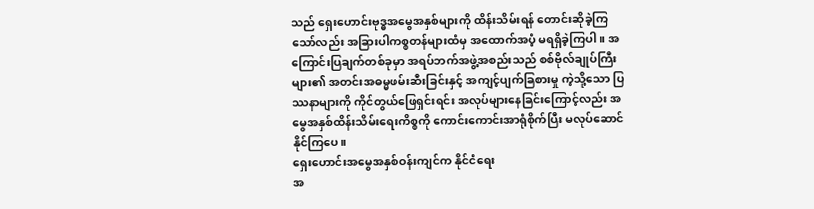သည် ရှေးဟောင်းဗုဒ္ဓအမွေအနှစ်များကို ထိန်းသိမ်းရန် တောင်းဆိုခဲ့ကြသော်လည်း အခြားပါကစ္စတန်များထံမှ အထောက်အပံ့ မရရှိခဲ့ကြပါ။ အကြောင်းပြချက်တစ်ခုမှာ အရပ်ဘက်အဖွဲ့အစည်းသည် စစ်ဗိုလ်ချုပ်ကြီးများ၏ အတင်းအဓမ္မဖမ်းဆီးခြင်းနှင့် အကျင့်ပျက်ခြစားမှု ကဲ့သို့သော ပြဿနာများကို ကိုင်တွယ်ဖြေရှင်းရင်း အလုပ်များနေခြင်းကြောင့်လည်း အမွေအနှစ်ထိန်းသိမ်းရေးကိစ္စကို ကောင်းကောင်းအာရုံစိုက်ပြီး မလုပ်ဆောင်နိုင်ကြပေ။
ရှေးဟောင်းအမွေအနှစ်ဝန်းကျင်က နိုင်ငံရေး
အ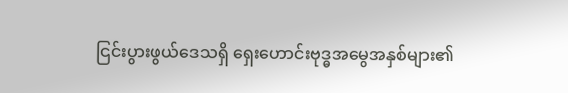ငြင်းပွားဖွယ်ဒေသရှိ ရှေးဟောင်းဗုဒ္ဓအမွေအနှစ်များ၏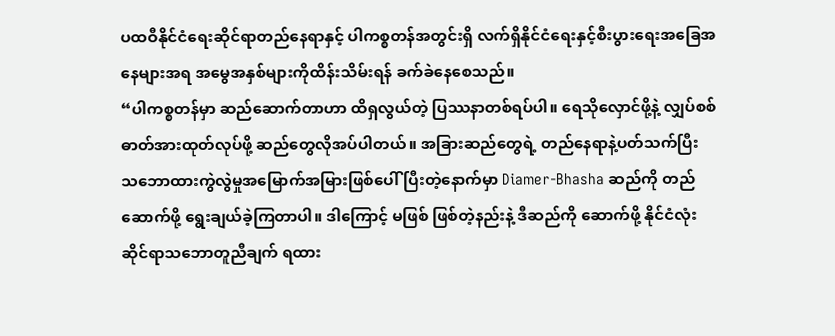ပထဝီနိုင်ငံရေးဆိုင်ရာတည်နေရာနှင့် ပါကစ္စတန်အတွင်းရှိ လက်ရှိနိုင်ငံရေးနှင့်စီးပွားရေးအခြေအနေများအရ အမွေအနှစ်များကိုထိန်းသိမ်းရန် ခက်ခဲနေစေသည်။
“ပါကစ္စတန်မှာ ဆည်ဆောက်တာဟာ ထိရှလွယ်တဲ့ ပြဿနာတစ်ရပ်ပါ။ ရေသိုလှောင်ဖို့နဲ့ လျှပ်စစ်ဓာတ်အားထုတ်လုပ်ဖို့ ဆည်တွေလိုအပ်ပါတယ်။ အခြားဆည်တွေရဲ့ တည်နေရာနဲ့ပတ်သက်ပြီး သဘောထားကွဲလွဲမှုအမြောက်အမြားဖြစ်ပေါ်ပြီးတဲ့နောက်မှာ Diamer-Bhasha ဆည်ကို တည်ဆောက်ဖို့ ရွေးချယ်ခဲ့ကြတာပါ။ ဒါကြောင့် မဖြစ် ဖြစ်တဲ့နည်းနဲ့ ဒီဆည်ကို ဆောက်ဖို့ နိုင်ငံလုံးဆိုင်ရာသဘောတူညီချက် ရထား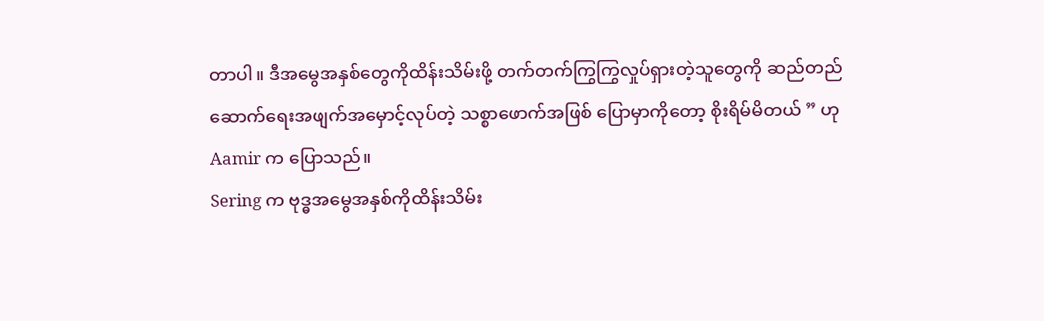တာပါ။ ဒီအမွေအနှစ်တွေကိုထိန်းသိမ်းဖို့ တက်တက်ကြွကြွလှုပ်ရှားတဲ့သူတွေကို ဆည်တည်ဆောက်ရေးအဖျက်အမှောင့်လုပ်တဲ့ သစ္စာဖောက်အဖြစ် ပြောမှာကိုတော့ စိုးရိမ်မိတယ် ” ဟု Aamir က ပြောသည်။
Sering က ဗုဒ္ဓအမွေအနှစ်ကိုထိန်းသိမ်း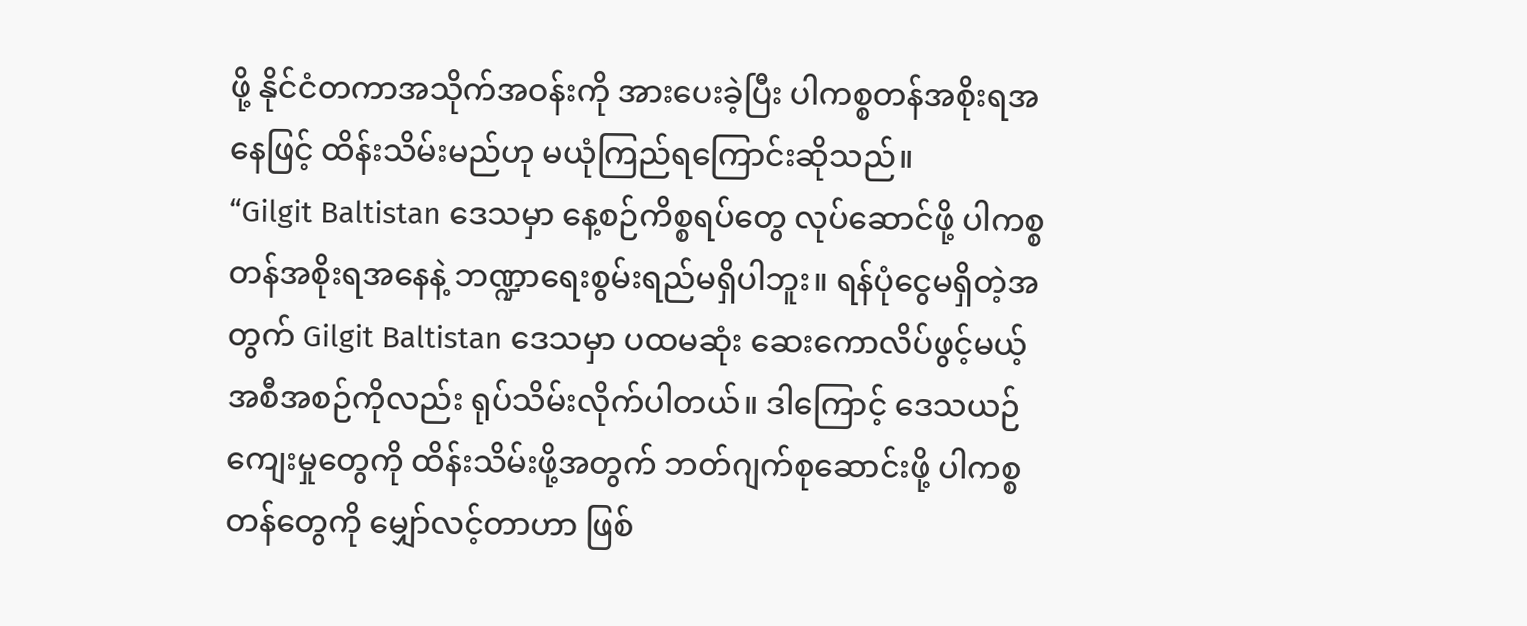ဖို့ နိုင်ငံတကာအသိုက်အဝန်းကို အားပေးခဲ့ပြီး ပါကစ္စတန်အစိုးရအနေဖြင့် ထိန်းသိမ်းမည်ဟု မယုံကြည်ရကြောင်းဆိုသည်။
“Gilgit Baltistan ဒေသမှာ နေ့စဉ်ကိစ္စရပ်တွေ လုပ်ဆောင်ဖို့ ပါကစ္စတန်အစိုးရအနေနဲ့ ဘဏ္ဍာရေးစွမ်းရည်မရှိပါဘူး။ ရန်ပုံငွေမရှိတဲ့အတွက် Gilgit Baltistan ဒေသမှာ ပထမဆုံး ဆေးကောလိပ်ဖွင့်မယ့် အစီအစဉ်ကိုလည်း ရုပ်သိမ်းလိုက်ပါတယ်။ ဒါကြောင့် ဒေသယဉ်ကျေးမှုတွေကို ထိန်းသိမ်းဖို့အတွက် ဘတ်ဂျက်စုဆောင်းဖို့ ပါကစ္စတန်တွေကို မျှော်လင့်တာဟာ ဖြစ်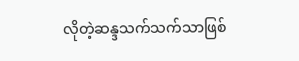လိုတဲ့ဆန္ဒသက်သက်သာဖြစ်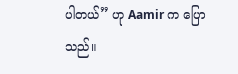ပါတယ်” ဟု Aamir က ပြောသည်။